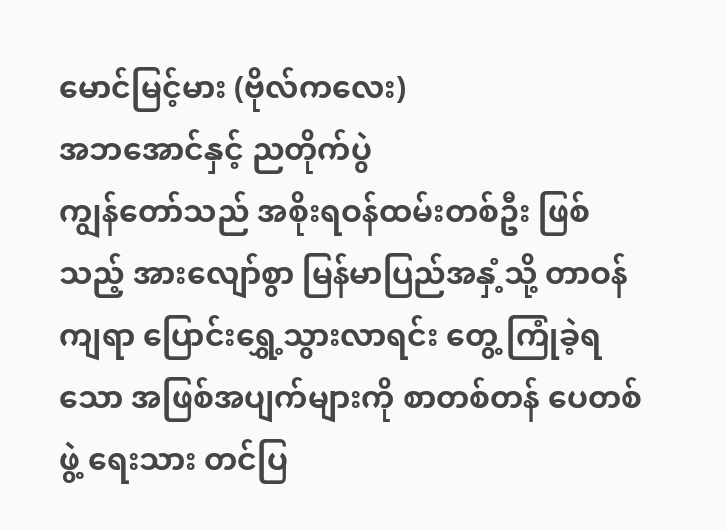မောင်မြင့်မား (ဗိုလ်ကလေး)
အဘအောင်နှင့် ညတိုက်ပွဲ
ကျွန်တော်သည် အစိုးရဝန်ထမ်းတစ်ဦး ဖြစ်သည့် အားလျော်စွာ မြန်မာပြည်အနှံ့သို့ တာဝန်ကျရာ ပြောင်းရွှေ့သွားလာရင်း တွေ့ ကြုံခဲ့ရသော အဖြစ်အပျက်များကို စာတစ်တန် ပေတစ်ဖွဲ့ ရေးသား တင်ပြ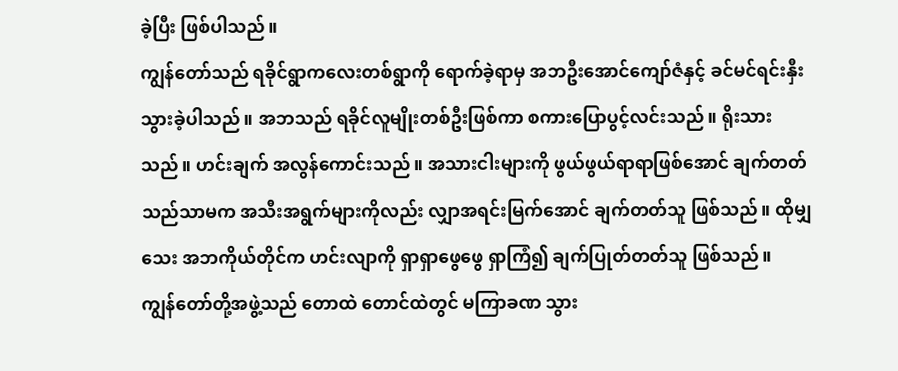ခဲ့ပြီး ဖြစ်ပါသည်။
ကျွန်တော်သည် ရခိုင်ရွာကလေးတစ်ရွာကို ရောက်ခဲ့ရာမှ အဘဦးအောင်ကျော်ဇံနှင့် ခင်မင်ရင်းနှီးသွားခဲ့ပါသည်။ အဘသည် ရခိုင်လူမျိုးတစ်ဦးဖြစ်ကာ စကားပြောပွင့်လင်းသည်။ ရိုးသားသည်။ ဟင်းချက် အလွန်ကောင်းသည်။ အသားငါးများကို ဖွယ်ဖွယ်ရာရာဖြစ်အောင် ချက်တတ်သည်သာမက အသီးအရွက်များကိုလည်း လျှာအရင်းမြက်အောင် ချက်တတ်သူ ဖြစ်သည်။ ထိုမျှသေး အဘကိုယ်တိုင်က ဟင်းလျာကို ရှာရှာဖွေဖွေ ရှာကြံ၍ ချက်ပြုတ်တတ်သူ ဖြစ်သည်။
ကျွန်တော်တို့အဖွဲ့သည် တောထဲ တောင်ထဲတွင် မကြာခဏ သွား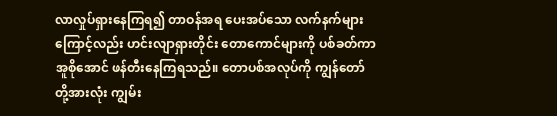လာလှုပ်ရှားနေကြရ၍ တာဝန်အရ ပေးအပ်သော လက်နက်များကြောင့်လည်း ဟင်းလျာရှားတိုင်း တောကောင်များကို ပစ်ခတ်ကာ အူစိုအောင် ဖန်တီးနေကြရသည်။ တောပစ်အလုပ်ကို ကျွန်တော်တို့အားလုံး ကျွမ်း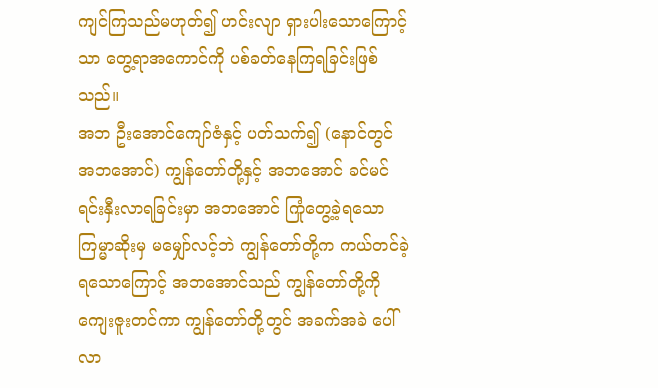ကျင်ကြသည်မဟုတ်၍ ဟင်းလျာ ရှားပါးသောကြောင့်သာ တွေ့ရာအကောင်ကို ပစ်ခတ်နေကြရခြင်းဖြစ်သည်။
အဘ ဦးအောင်ကျော်ဇံနှင့် ပတ်သက်၍ (နောင်တွင် အဘအောင်) ကျွန်တော်တို့နှင့် အဘအောင် ခင်မင် ရင်းနှီးလာရခြင်းမှာ အဘအောင် ကြုံတွေ့ခဲ့ရသော ကြမ္မာဆိုးမှ မမျှော်လင့်ဘဲ ကျွန်တော်တို့က ကယ်တင်ခဲ့ရသောကြောင့် အဘအောင်သည် ကျွန်တော်တို့ကို ကျေးဇူးတင်ကာ ကျွန်တော်တို့တွင် အခက်အခဲ ပေါ်လာ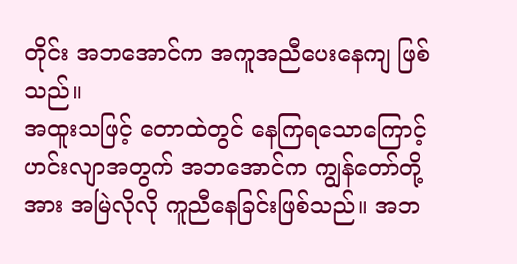တိုင်း အဘအောင်က အကူအညီပေးနေကျ ဖြစ်သည်။
အထူးသဖြင့် တောထဲတွင် နေကြရသောကြောင့် ဟင်းလျာအတွက် အဘအောင်က ကျွန်တော်တို့အား အမြဲလိုလို ကူညီနေခြင်းဖြစ်သည်။ အဘ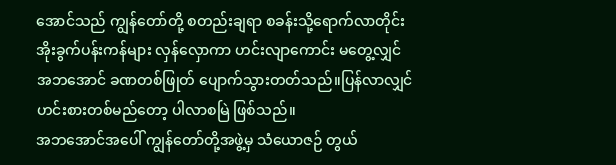အောင်သည် ကျွန်တော်တို့ စတည်းချရာ စခန်းသို့ရောက်လာတိုင်း အိုးခွက်ပန်းကန်များ လှန်လှောကာ ဟင်းလျာကောင်း မတွေ့လျှင် အဘအောင် ခဏတစ်ဖြုတ် ပျောက်သွားတတ်သည်။ပြန်လာလျှင် ဟင်းစားတစ်မည်တော့ ပါလာစမြဲ ဖြစ်သည်။
အဘအောင်အပေါ် ကျွန်တော်တို့အဖွဲ့မှ သံယောဇဉ် တွယ်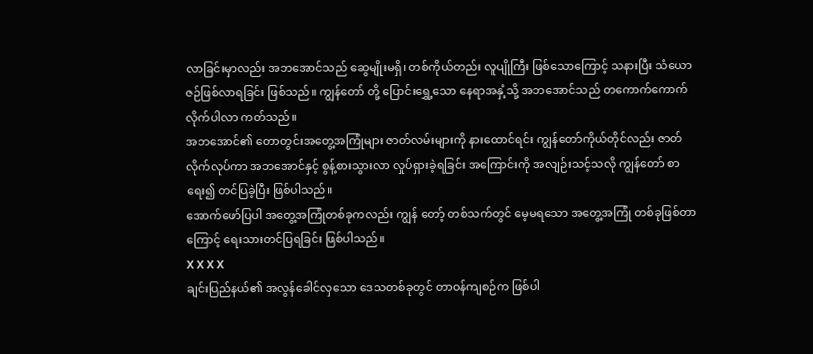လာခြင်းမှာလည်း အဘအောင်သည် ဆွေမျိုးမရှိ၊ တစ်ကိုယ်တည်း လူပျိုကြီး ဖြစ်သောကြောင့် သနားပြီး သံယောဇဉ်ဖြစ်လာရခြင်း ဖြစ်သည်။ ကျွန်တော် တို့ ပြောင်းရွှေ့သော နေရာအနှံ့သို့ အဘအောင်သည် တကောက်ကောက် လိုက်ပါလာ ကတ်သည်။
အဘအောင်၏ တောတွင်းအတွေ့အကြုံများ ဇာတ်လမ်းများကို နားထောင်ရင်း ကျွန်တော်ကိုယ်တိုင်လည်း ဇာတ်လိုက်လုပ်ကာ အဘအောင်နှင့် စွန့်စားသွားလာ လှုပ်ရှားခဲ့ရခြင်း အကြောင်းကို အလျဉ်းသင့်သလို ကျွန်တော် စာရေး၍ တင်ပြခဲ့ပြီး ဖြစ်ပါသည်။
အောက်ဖော်ပြပါ အတွေ့အကြုံတစ်ခုကလည်း ကျွန် တော့် တစ်သက်တွင် မေ့မရသော အတွေ့အကြုံ တစ်ခုဖြစ်တာကြောင့် ရေးသားတင်ပြရခြင်း ဖြစ်ပါသည်။
X X X X
ချင်းပြည်နယ်၏ အလွန်ခေါင်လှသော ဒေသတစ်ခုတွင် တာဝန်ကျစဉ်က ဖြစ်ပါ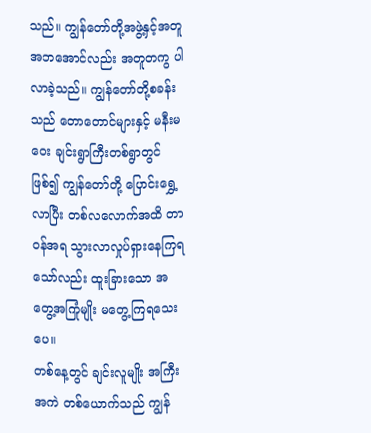သည်။ ကျွန်တော်တို့အဖွဲ့နှင့်အတူ အဘအောင်လည်း အတူတကွ ပါလာခဲ့သည်။ ကျွန်တော်တို့စခန်းသည် တောတောင်များနှင့် မနီးမဝေး ချင်းရွာကြီးတစ်ရွာတွင်ဖြစ်၍ ကျွန်တော်တို့ ပြောင်းရွှေ့လာပြီး တစ်လလောက်အထိ တာဝန်အရ သွားလာလှုပ်ရှားနေကြရသော်လည်း ထူးခြားသော အတွေ့အကြုံမျိုး မတွေ့ကြရသေးပေ။
တစ်နေ့တွင် ချင်းလူမျိုး အကြီးအကဲ တစ်ယောက်သည် ကျွန်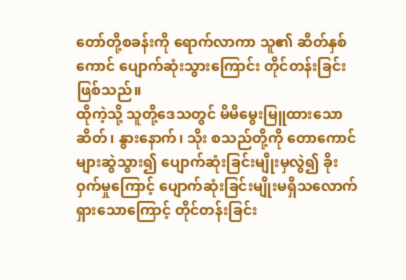တော်တို့စခန်းကို ရောက်လာကာ သူ၏ ဆိတ်နှစ်ကောင် ပျောက်ဆုံးသွားကြောင်း တိုင်တန်းခြင်း ဖြစ်သည်။
ထိုကဲ့သို့ သူတို့ဒေသတွင် မိမိမွေးမြူထားသော ဆိတ်၊ နွားနောက်၊ သိုး စသည်တို့ကို တောကောင် များဆွဲသွား၍ ပျောက်ဆုံးခြင်းမျိုးမှလွဲ၍ ခိုးဝှက်မှုကြောင့် ပျောက်ဆုံးခြင်းမျိုးမရှိသလောက် ရှားသောကြောင့် တိုင်တန်းခြင်း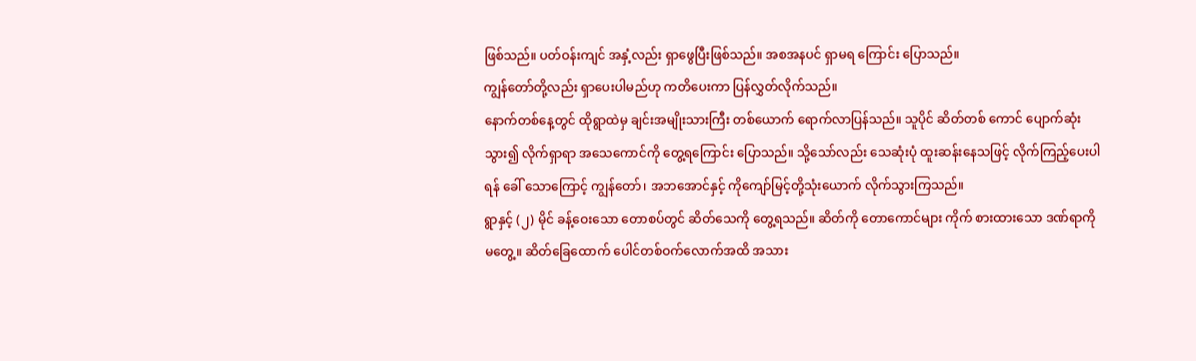ဖြစ်သည်။ ပတ်ဝန်းကျင် အနှံ့လည်း ရှာဖွေပြီးဖြစ်သည်။ အစအနပင် ရှာမရ ကြောင်း ပြောသည်။
ကျွန်တော်တို့လည်း ရှာပေးပါမည်ဟု ကတိပေးကာ ပြန်လွှတ်လိုက်သည်။
နောက်တစ်နေ့တွင် ထိုရွာထဲမှ ချင်းအမျိုးသားကြီး တစ်ယောက် ရောက်လာပြန်သည်။ သူပိုင် ဆိတ်တစ် ကောင် ပျောက်ဆုံးသွား၍ လိုက်ရှာရာ အသေကောင်ကို တွေ့ရကြောင်း ပြောသည်။ သို့သော်လည်း သေဆုံးပုံ ထူးဆန်းနေသဖြင့် လိုက်ကြည့်ပေးပါရန် ခေါ် သောကြောင့် ကျွန်တော်၊ အဘအောင်နှင့် ကိုကျော်မြင့်တို့သုံးယောက် လိုက်သွားကြသည်။
ရွာနှင့် (၂) မိုင် ခန့်ဝေးသော တောစပ်တွင် ဆိတ်သေကို တွေ့ရသည်။ ဆိတ်ကို တောကောင်များ ကိုက် စားထားသော ဒဏ်ရာကို မတွေ့။ ဆိတ်ခြေထောက် ပေါင်တစ်ဝက်လောက်အထိ အသား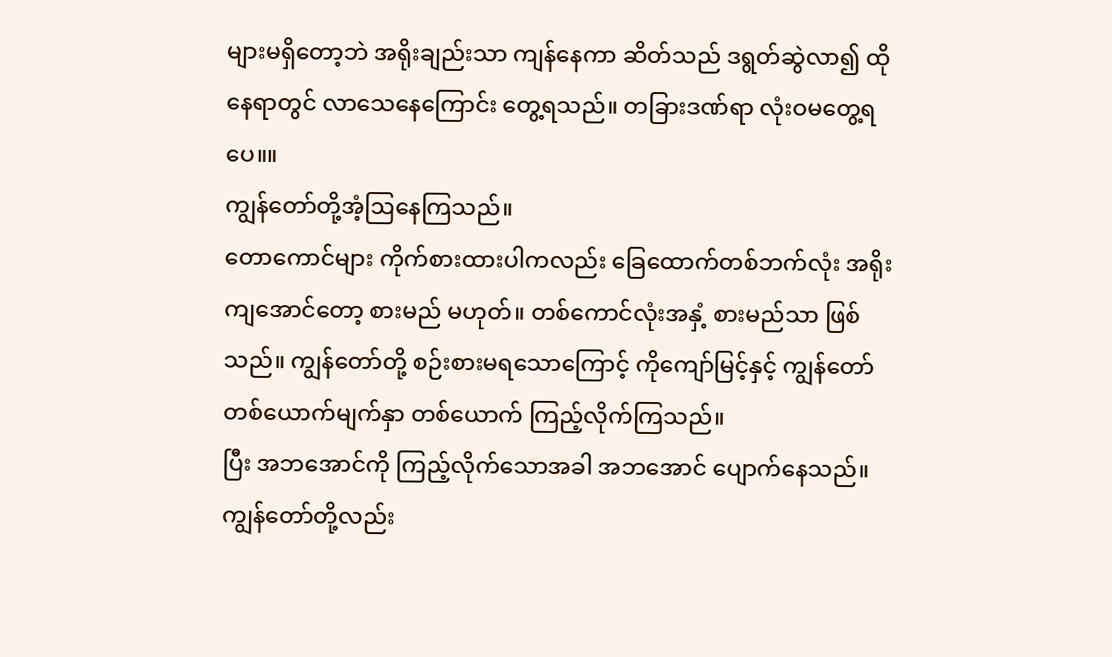များမရှိတော့ဘဲ အရိုးချည်းသာ ကျန်နေကာ ဆိတ်သည် ဒရွတ်ဆွဲလာ၍ ထိုနေရာတွင် လာသေနေကြောင်း တွေ့ရသည်။ တခြားဒဏ်ရာ လုံးဝမတွေ့ရပေ။။
ကျွန်တော်တို့အံ့ဩနေကြသည်။
တောကောင်များ ကိုက်စားထားပါကလည်း ခြေထောက်တစ်ဘက်လုံး အရိုးကျအောင်တော့ စားမည် မဟုတ်။ တစ်ကောင်လုံးအနှံ့ စားမည်သာ ဖြစ် သည်။ ကျွန်တော်တို့ စဉ်းစားမရသောကြောင့် ကိုကျော်မြင့်နှင့် ကျွန်တော် တစ်ယောက်မျက်နှာ တစ်ယောက် ကြည့်လိုက်ကြသည်။
ပြီး အဘအောင်ကို ကြည့်လိုက်သောအခါ အဘအောင် ပျောက်နေသည်။ ကျွန်တော်တို့လည်း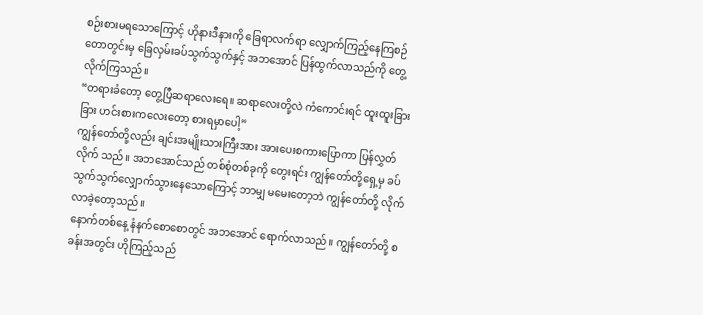စဉ်းစားမရသောကြောင့် ဟိုနားဒီနားကို ခြေရာလက်ရာ လျှောက်ကြည့်နေကြစဉ် တောတွင်းမှ ခြေလှမ်းခပ်သွက်သွက်နှင့် အဘအောင် ပြန်ထွက်လာသည်ကို တွေ့လိုက်ကြသည်။
“တရားခံတော့ တွေ့ပြီဆရာလေးရေ။ ဆရာလေးတို့လဲ ကံကောင်းရင် ထူးထူးခြားခြား ဟင်းစားကလေးတော့ စားရမှာပေါ့”
ကျွန်တော်တို့လည်း ချင်းအမျိုးသားကြီးအား အားပေးစကားပြောကာ ပြန်လွှတ်လိုက် သည်။ အဘအောင်သည် တစ်စုံတစ်ခုကို တွေးရင်း ကျွန်တော်တို့ရှေ့မှ ခပ်သွက်သွက်လျှောက်သွားနေသောကြောင့် ဘာမျှ မမေးတော့ဘဲ ကျွန်တော်တို့ လိုက်လာခဲ့တော့သည်။
နောက်တစ်နေ့ နံနက်စောစောတွင် အဘအောင် ရောက်လာသည်။ ကျွန်တော်တို့ စခန်းအတွင်း ဟိုကြည့်သည်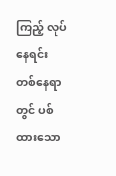ကြည့် လုပ်နေရင်း တစ်နေရာတွင် ပစ်ထားသော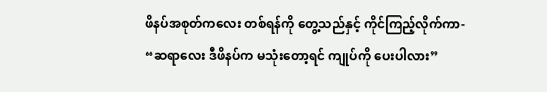ဖိနပ်အစုတ်ကလေး တစ်ရန်ကို တွေ့သည်နှင့် ကိုင်ကြည့်လိုက်ကာ-
“ဆရာလေး ဒီဖိနပ်က မသုံးတော့ရင် ကျုပ်ကို ပေးပါလား”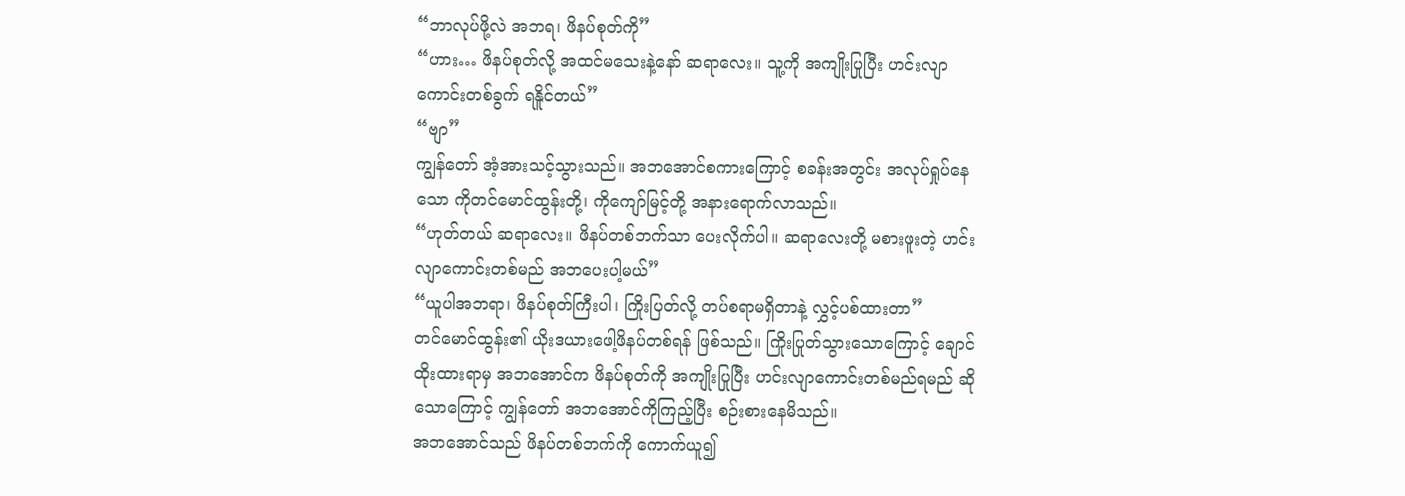“ဘာလုပ်ဖို့လဲ အဘရ၊ ဖိနပ်စုတ်ကို”
“ဟား… ဖိနပ်စုတ်လို့ အထင်မသေးနဲ့နော် ဆရာလေး။ သူ့ကို အကျိုးပြုပြီး ဟင်းလျာကောင်းတစ်ခွက် ရနိူင်တယ်”
“ဗျာ”
ကျွန်တော် အံ့အားသင့်သွားသည်။ အဘအောင်စကားကြောင့် စခန်းအတွင်း အလုပ်ရှုပ်နေသော ကိုတင်မောင်ထွန်းတို့၊ ကိုကျော်မြင့်တို့ အနားရောက်လာသည်။
“ဟုတ်တယ် ဆရာလေး။ ဖိနပ်တစ်ဘက်သာ ပေးလိုက်ပါ။ ဆရာလေးတို့ မစားဖူးတဲ့ ဟင်းလျာကောင်းတစ်မည် အဘပေးပါ့မယ်”
“ယူပါအဘရာ၊ ဖိနပ်စုတ်ကြီးပါ၊ ကြိုးပြတ်လို့ တပ်စရာမရှိတာနဲ့ လွှင့်ပစ်ထားတာ”
တင်မောင်ထွန်း၏ ယိုးဒယားဖေါ့ဖိနပ်တစ်ရန် ဖြစ်သည်။ ကြိုးပြုတ်သွားသောကြောင့် ချောင်ထိုးထားရာမှ အဘအောင်က ဖိနပ်စုတ်ကို အကျိုးပြုပြီး ဟင်းလျာကောင်းတစ်မည်ရမည် ဆိုသောကြောင့် ကျွန်တော် အဘအောင်ကိုကြည့်ပြီး စဉ်းစားနေမိသည်။
အဘအောင်သည် ဖိနပ်တစ်ဘက်ကို ကောက်ယူ၍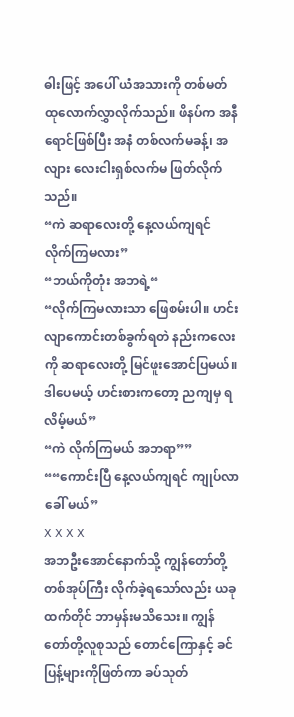ဓါးဖြင့် အပေါ် ယံအသားကို တစ်မတ်ထုလောက်လွှာလိုက်သည်။ ဖိနပ်က အနီရောင်ဖြစ်ပြီး အနံ တစ်လက်မခန့်၊ အလျား လေးငါးရှစ်လက်မ ဖြတ်လိုက်သည်။
“ကဲ ဆရာလေးတို့ နေ့လယ်ကျရင် လိုက်ကြမလား”
“ဘယ်ကိုတုံး အဘရဲ့“
“လိုက်ကြမလားသာ ဖြေစမ်းပါ။ ဟင်းလျာကောင်းတစ်ခွက်ရတဲ နည်းကလေးကို ဆရာလေးတို့ မြင်ဖူးအောင်ပြမယ်။ ဒါပေမယ့် ဟင်းစားကတော့ ညကျမှ ရလိမ့်မယ်”
“ကဲ လိုက်ကြမယ် အဘရာ””
““ကောင်းပြီ နေ့လယ်ကျရင် ကျုပ်လာခေါ် မယ်”
X X X X
အဘဦးအောင်နောက်သို့ ကျွန်တော်တို့ တစ်အုပ်ကြီး လိုက်ခဲ့ရသော်လည်း ယခုထက်တိုင် ဘာမှန်းမသိသေး။ ကျွန်တော်တို့လူစုသည် တောင်ကြောနှင့် ခင်ပြန့်များကိုဖြတ်ကာ ခပ်သုတ်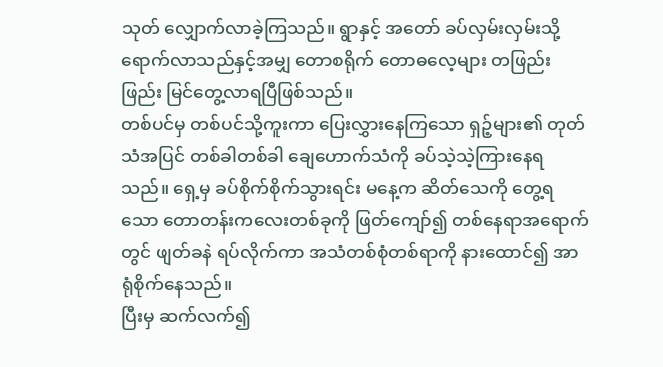သုတ် လျှောက်လာခဲ့ကြသည်။ ရွာနှင့် အတော် ခပ်လှမ်းလှမ်းသို့ ရောက်လာသည်နှင့်အမျှ တောစရိုက် တောဓလေ့များ တဖြည်းဖြည်း မြင်တွေ့လာရပြီဖြစ်သည်။
တစ်ပင်မှ တစ်ပင်သို့ကူးကာ ပြေးလွှားနေကြသော ရှဉ့်များ၏ တုတ်သံအပြင် တစ်ခါတစ်ခါ ချေဟောက်သံကို ခပ်သဲ့သဲ့ကြားနေရသည်။ ရှေ့မှ ခပ်စိုက်စိုက်သွားရင်း မနေ့က ဆိတ်သေကို တွေ့ရသော တောတန်းကလေးတစ်ခုကို ဖြတ်ကျော်၍ တစ်နေရာအရောက်တွင် ဖျတ်ခနဲ ရပ်လိုက်ကာ အသံတစ်စုံတစ်ရာကို နားထောင်၍ အာရုံစိုက်နေသည်။
ပြီးမှ ဆက်လက်၍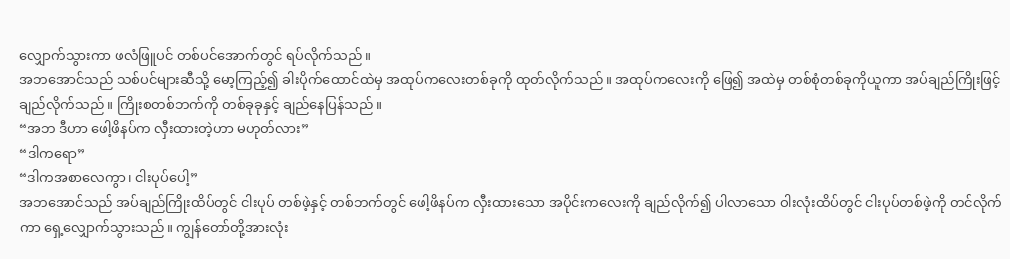လျှောက်သွားကာ ဖလံဖြူပင် တစ်ပင်အောက်တွင် ရပ်လိုက်သည်။
အဘအောင်သည် သစ်ပင်များဆီသို့ မော့ကြည့်၍ ခါးပိုက်ထောင်ထဲမှ အထုပ်ကလေးတစ်ခုကို ထုတ်လိုက်သည်။ အထုပ်ကလေးကို ဖြေ၍ အထဲမှ တစ်စုံတစ်ခုကိုယူကာ အပ်ချည်ကြိုးဖြင့် ချည်လိုက်သည်။ ကြိုးစတစ်ဘက်ကို တစ်ခုခုနှင့် ချည်နေပြန်သည်။
“အဘ ဒီဟာ ဖေါ့ဖိနပ်က လှီးထားတဲ့ဟာ မဟုတ်လား”
“ဒါကရော”
“ဒါကအစာလေကွာ၊ ငါးပုပ်ပေါ့”
အဘအောင်သည် အပ်ချည်ကြိုးထိပ်တွင် ငါးပုပ် တစ်ဖဲ့နှင့် တစ်ဘက်တွင် ဖေါ့ဖိနပ်က လှီးထားသော အပိုင်းကလေးကို ချည်လိုက်၍ ပါလာသော ဝါးလုံးထိပ်တွင် ငါးပုပ်တစ်ဖဲ့ကို တင်လိုက်ကာ ရှေ့လျှောက်သွားသည်။ ကျွန်တော်တို့အားလုံး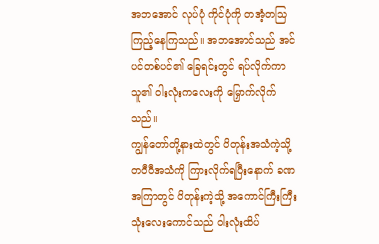အဘအောင် လုပ်ပုံ ကိုင်ပုံကို တအံ့တသြ ကြည့်နေကြသည်။ အဘအောင်သည် အင်ပင်တစ်ပင်၏ ခြေရင်းတွင် ရပ်လိုက်ကာ သူ၏ ဝါးလုံးကလေးကို မြှောက်လိုက်သည်။
ကျွန်တော်တို့နားထဲတွင် ပိတုန်းအသံကဲ့သို့ တဝီဝီအသံကို ကြားလိုက်ရပြီးနောက် ခဏအကြာတွင် ပိတုန်းကဲ့သို့ အကောင်ကြီးကြီး သုံးလေးကောင်သည် ဝါးလုံးထိပ်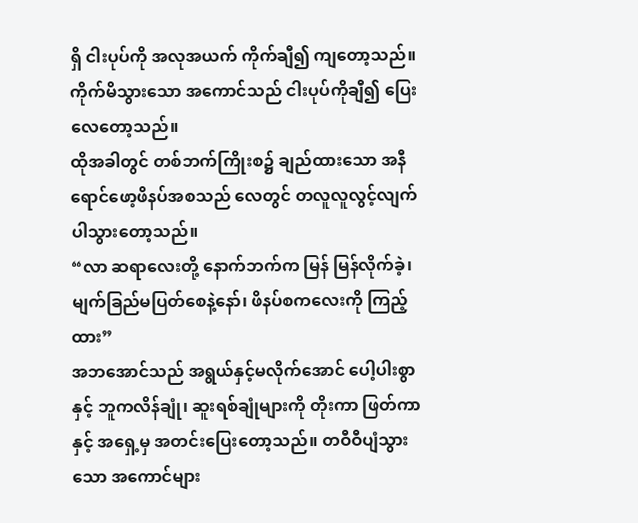ရှိ ငါးပုပ်ကို အလုအယက် ကိုက်ချီ၍ ကျတော့သည်။ ကိုက်မိသွားသော အကောင်သည် ငါးပုပ်ကိုချီ၍ ပြေးလေတော့သည်။
ထိုအခါတွင် တစ်ဘက်ကြိုးစ၌ ချည်ထားသော အနီရောင်ဖော့ဖိနပ်အစသည် လေတွင် တလူလူလွင့်လျက် ပါသွားတော့သည်။
“လာ ဆရာလေးတို့ နောက်ဘက်က မြန် မြန်လိုက်ခဲ့၊ မျက်ခြည်မပြတ်စေနဲ့နော်၊ ဖိနပ်စကလေးကို ကြည့်ထား”
အဘအောင်သည် အရွယ်နှင့်မလိုက်အောင် ပေါ့ပါးစွာနှင့် ဘူကလိန်ချုံ၊ ဆူးရစ်ချုံများကို တိုးကာ ဖြတ်ကာနှင့် အရှေ့မှ အတင်းပြေးတော့သည်။ တဝီဝီပျံသွားသော အကောင်များ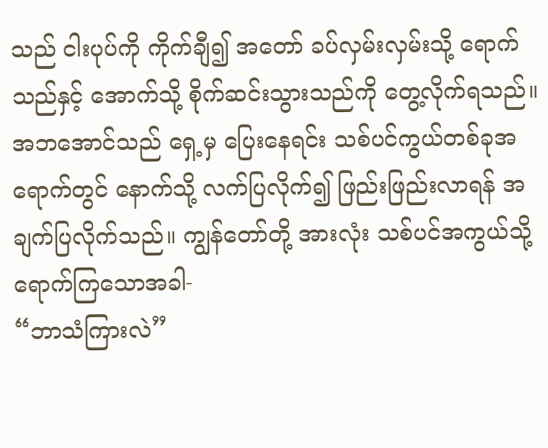သည် ငါးပုပ်ကို ကိုက်ချီ၍ အတော် ခပ်လှမ်းလှမ်းသို့ ရောက်သည်နှင့် အောက်သို့ စိုက်ဆင်းသွားသည်ကို တွေ့လိုက်ရသည်။
အဘအောင်သည် ရှေ့မှ ပြေးနေရင်း သစ်ပင်ကွယ်တစ်ခုအရောက်တွင် နောက်သို့ လက်ပြလိုက်၍ ဖြည်းဖြည်းလာရန် အချက်ပြလိုက်သည်။ ကျွန်တော်တို့ အားလုံး သစ်ပင်အကွယ်သို့ ရောက်ကြသောအခါ-
“ဘာသံကြားလဲ”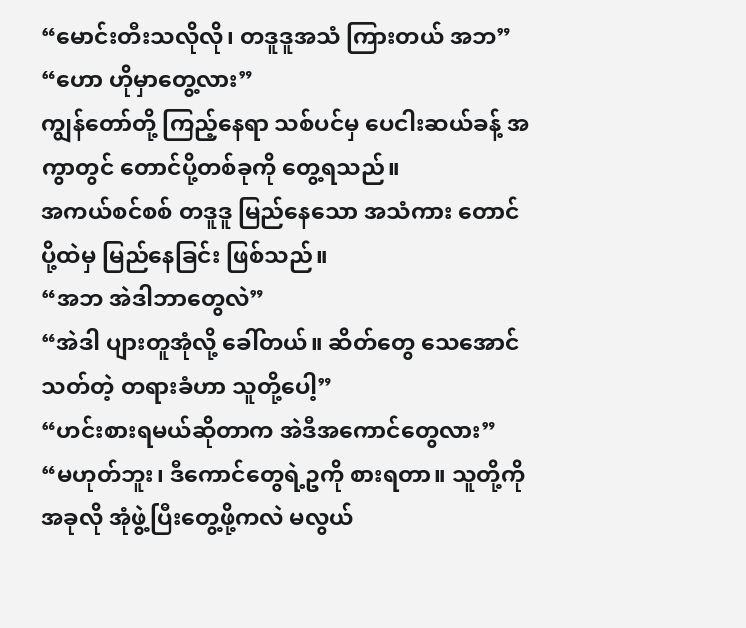“မောင်းတီးသလိုလို၊ တဒူဒူအသံ ကြားတယ် အဘ”
“ဟော ဟိုမှာတွေ့လား”
ကျွန်တော်တို့ ကြည့်နေရာ သစ်ပင်မှ ပေငါးဆယ်ခန့် အကွာတွင် တောင်ပို့တစ်ခုကို တွေ့ရသည်။
အကယ်စင်စစ် တဒူဒူ မြည်နေသော အသံကား တောင်ပို့ထဲမှ မြည်နေခြင်း ဖြစ်သည်။
“အဘ အဲဒါဘာတွေလဲ”
“အဲဒါ ပျားတူအုံလို့ ခေါ်တယ်။ ဆိတ်တွေ သေအောင်သတ်တဲ့ တရားခံဟာ သူတို့ပေါ့”
“ဟင်းစားရမယ်ဆိုတာက အဲဒီအကောင်တွေလား”
“မဟုတ်ဘူး၊ ဒီကောင်တွေရဲ့ဥကို စားရတာ။ သူတို့ကို အခုလို အုံဖွဲ့ပြီးတွေ့ဖို့ကလဲ မလွယ်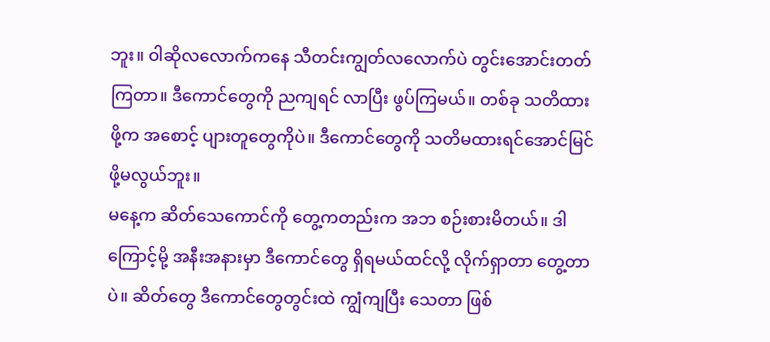ဘူး။ ဝါဆိုလလောက်ကနေ သီတင်းကျွတ်လလောက်ပဲ တွင်းအောင်းတတ်ကြတာ။ ဒီကောင်တွေကို ညကျရင် လာပြီး ဖွပ်ကြမယ်။ တစ်ခု သတိထားဖို့က အစောင့် ပျားတူတွေကိုပဲ။ ဒီကောင်တွေကို သတိမထားရင်အောင်မြင်ဖို့မလွယ်ဘူး။
မနေ့က ဆိတ်သေကောင်ကို တွေ့ကတည်းက အဘ စဉ်းစားမိတယ်။ ဒါကြောင့်မို့ အနီးအနားမှာ ဒီကောင်တွေ ရှိရမယ်ထင်လို့ လိုက်ရှာတာ တွေ့တာပဲ။ ဆိတ်တွေ ဒီကောင်တွေတွင်းထဲ ကျွံကျပြီး သေတာ ဖြစ်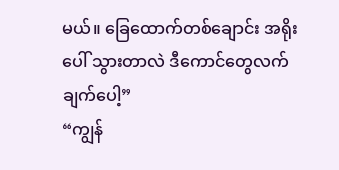မယ်။ ခြေထောက်တစ်ချောင်း အရိုးပေါ် သွားတာလဲ ဒီကောင်တွေလက်ချက်ပေါ့”
“ကျွန်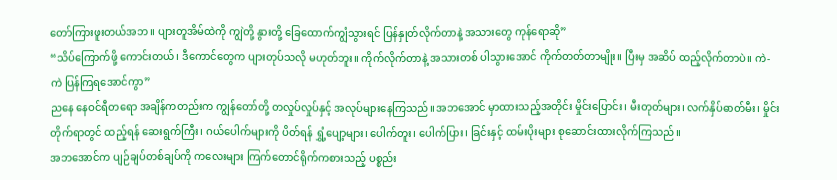တော်ကြားဖူးတယ်အဘ။ ပျားတူအိမ်ထဲကို ကျွဲတို့ နွားတို့ ခြေထောက်ကျွံသွားရင် ပြန်နှုတ်လိုက်တာနဲ့ အသားတွေ ကုန်ရောဆို”
“သိပ်ကြောက်ဖို့ ကောင်းတယ်၊ ဒီကောင်တွေက ပျားတုပ်သလို မဟုတ်ဘူး။ ကိုက်လိုက်တာနဲ့ အသားတစ် ပါသွားအောင် ကိုက်တတ်တာမျိုး။ ပြီးမှ အဆိပ် ထည့်လိုက်တာပဲ။ ကဲ- ကဲ ပြန်ကြရအောင်ကွာ”
ညနေ နေဝင်ရီတရော အချိန်ကတည်းက ကျွန်တော်တို့ တလှုပ်လှုပ်နှင့် အလုပ်များနေကြသည်။အဘအောင် မှာထားသည့်အတိုင်း မှိုင်းပြောင်း၊ မီးတုတ်များ၊ လက်နှိပ်ဓာတ်မီး၊ မှိုင်းတိုက်ရာတွင် ထည့်ရန် ဆေးရွက်ကြီး၊ ဂယ်ပေါက်များကို ပိတ်ရန် ရွှံ့ပျော့များ၊ ပေါက်တူး၊ ပေါက်ပြား၊ ခြင်းနှင့် ထမ်းပိုးများ စုဆောင်းထားလိုက်ကြသည်။
အဘအောင်က ပျဉ်ချပ်တစ်ချပ်ကို ကလေးများ ကြက်တောင်ရိုက်ကစားသည့် ပစ္စည်း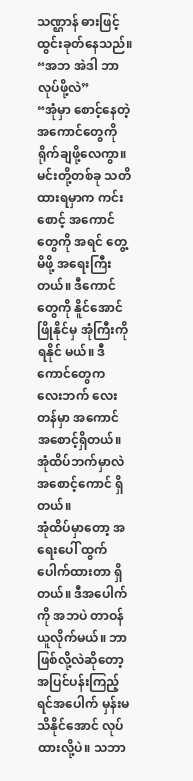သဏ္ဌာန် ဓားဖြင့်ထွင်းခုတ်နေသည်။
“အဘ အဲဒါ ဘာလုပ်ဖို့လဲ”
“အုံမှာ စောင့်နေတဲ့အကောင်တွေကို ရိုက်ချဖို့လေကွာ။ မင်းတို့တစ်ခု သတိထားရမှာက ကင်းစောင့် အကောင်တွေကို အရင် တွေ့မိဖို့ အရေးကြီးတယ်။ ဒီကောင်တွေကို နိူင်အောင် ဖြိုနိုင်မှ အုံကြီးကို ရနိုင် မယ်။ ဒီကောင်တွေက လေးဘက် လေးတန်မှာ အကောင် အစောင့်ရှိတယ်။ အုံထိပ်ဘက်မှာလဲ အစောင့်ကောင် ရှိတယ်။
အုံထိပ်မှာတော့ အရေးပေါ် ထွက်ပေါက်ထားတာ ရှိတယ်။ ဒီအပေါက်ကို အဘပဲ တာဝန်ယူလိုက်မယ်။ ဘာဖြစ်လို့လဲဆိုတော့ အပြင်ပန်းကြည့်ရင်အပေါက် မှန်းမသိနိုင်အောင် လုပ်ထားလို့ပဲ။ သဘာ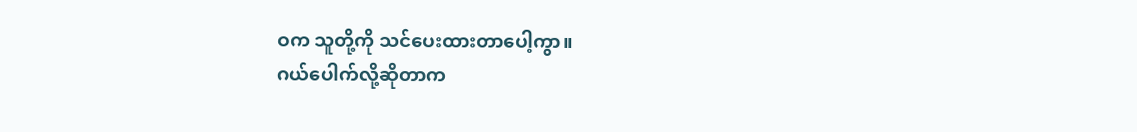ဝက သူတို့ကို သင်ပေးထားတာပေါ့ကွာ။
ဂယ်ပေါက်လို့ဆိုတာက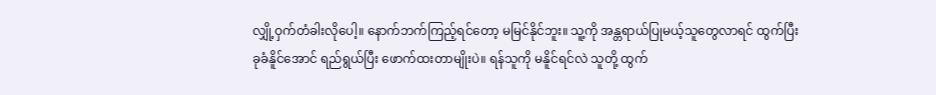လျှို့ဝှက်တံခါးလိုပေါ့။ နောက်ဘက်ကြည့်ရင်တော့ မမြင်နိုင်ဘူး။ သူ့ကို အန္တရာယ်ပြုမယ့်သူတွေလာရင် ထွက်ပြီး ခုခံနိူင်အောင် ရည်ရွယ်ပြီး ဖောက်ထးတာမျိုးပဲ။ ရန်သူကို မနိူင်ရင်လဲ သူတို့ ထွက်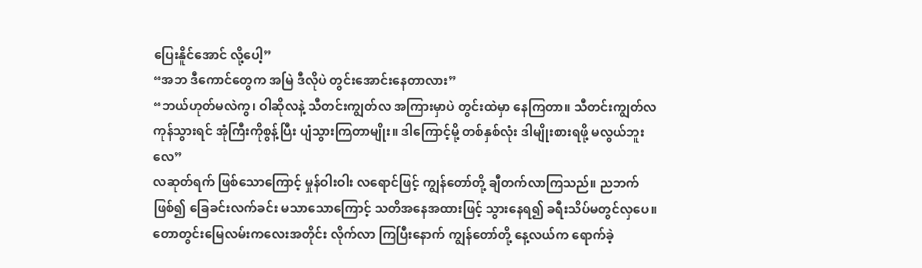ပြေးနိူင်အောင် လို့ပေါ့”
“အဘ ဒီကောင်တွေက အမြဲ ဒီလိုပဲ တွင်းအောင်းနေတာလား”
“ဘယ်ဟုတ်မလဲကွ၊ ဝါဆိုလနဲ့ သီတင်းကျွတ်လ အကြားမှာပဲ တွင်းထဲမှာ နေကြတာ။ သီတင်းကျွတ်လ ကုန်သွားရင် အုံကြီးကိုစွန့်ပြီး ပျံသွားကြတာမျိုး။ ဒါကြောင့်မို့ တစ်နှစ်လုံး ဒါမျိုးစားရဖို့ မလွယ်ဘူးလေ”
လဆုတ်ရက် ဖြစ်သောကြောင့် မှုန်ဝါးဝါး လရောင်ဖြင့် ကျွန်တော်တို့ ချီတက်လာကြသည်။ ညဘက်ဖြစ်၍ ခြေခင်းလက်ခင်း မသာသောကြောင့် သတိအနေအထားဖြင့် သွားနေရ၍ ခရီးသိပ်မတွင်လှပေ။
တောတွင်းမြေလမ်းကလေးအတိုင်း လိုက်လာ ကြပြီးနောက် ကျွန်တော်တို့ နေ့လယ်က ရောက်ခဲ့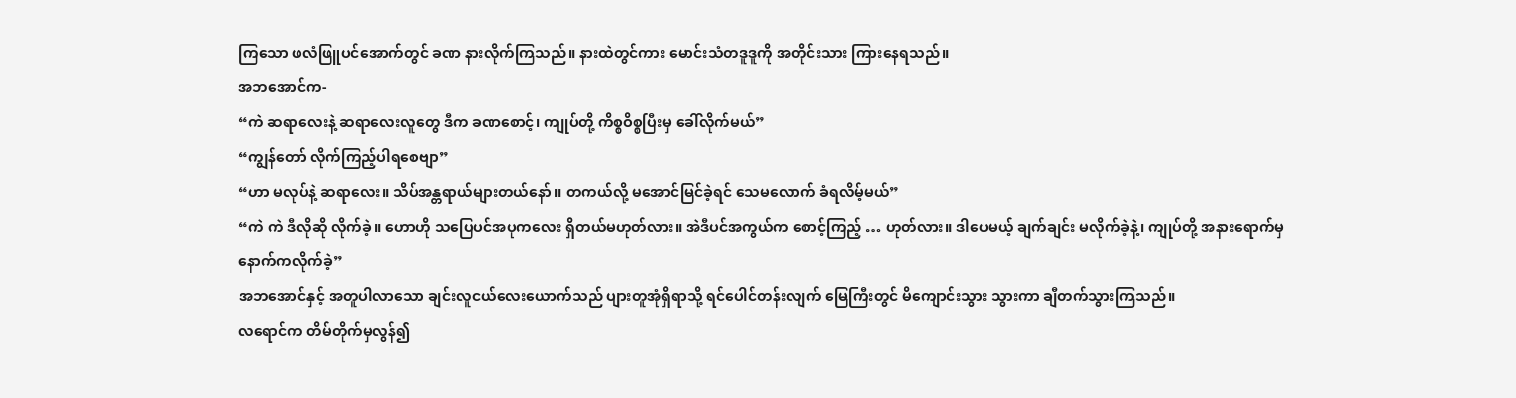ကြသော ဖလံဖြူပင်အောက်တွင် ခဏ နားလိုက်ကြသည်။ နားထဲတွင်ကား မောင်းသံတဒူဒူကို အတိုင်းသား ကြားနေရသည်။
အဘအောင်က-
“ကဲ ဆရာလေးနဲ့ ဆရာလေးလူတွေ ဒီက ခဏစောင့်၊ ကျုပ်တို့ ကိစ္စဝိစ္စပြီးမှ ခေါ်လိုက်မယ်”
“ကျွန်တော် လိုက်ကြည့်ပါရစေဗျာ”
“ဟာ မလုပ်နဲ့ ဆရာလေး။ သိပ်အန္တရာယ်များတယ်နော်။ တကယ်လို့ မအောင်မြင်ခဲ့ရင် သေမလောက် ခံရလိမ့်မယ်”
“ကဲ ကဲ ဒီလိုဆို လိုက်ခဲ့။ ဟောဟို သပြေပင်အပုကလေး ရှိတယ်မဟုတ်လား။ အဲဒီပင်အကွယ်က စောင့်ကြည့် … ဟုတ်လား။ ဒါပေမယ့် ချက်ချင်း မလိုက်ခဲ့နဲ့၊ ကျုပ်တို့ အနားရောက်မှ နောက်ကလိုက်ခဲ့”
အဘအောင်နှင့် အတူပါလာသော ချင်းလူငယ်လေးယောက်သည် ပျားတူအုံရှိရာသို့ ရင်ပေါင်တန်းလျက် မြေကြီးတွင် မိကျောင်းသွား သွားကာ ချီတက်သွားကြသည်။
လရောင်က တိမ်တိုက်မှလွန်၍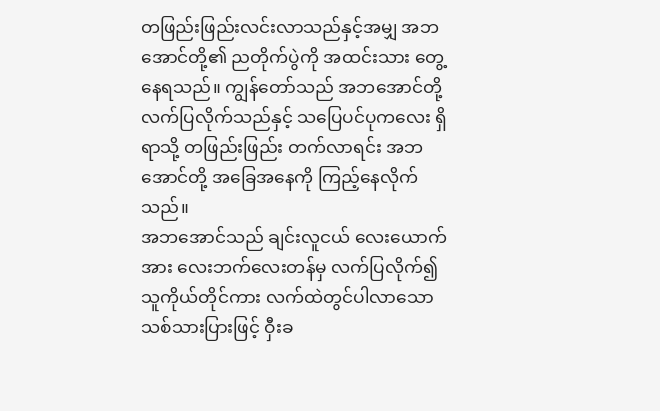တဖြည်းဖြည်းလင်းလာသည်နှင့်အမျှ အဘအောင်တို့၏ ညတိုက်ပွဲကို အထင်းသား တွေ့နေရသည်။ ကျွန်တော်သည် အဘအောင်တို့ လက်ပြလိုက်သည်နှင့် သပြေပင်ပုကလေး ရှိရာသို့ တဖြည်းဖြည်း တက်လာရင်း အဘအောင်တို့ အခြေအနေကို ကြည့်နေလိုက်သည်။
အဘအောင်သည် ချင်းလူငယ် လေးယောက်အား လေးဘက်လေးတန်မှ လက်ပြလိုက်၍ သူကိုယ်တိုင်ကား လက်ထဲတွင်ပါလာသော သစ်သားပြားဖြင့် ဝှီးခ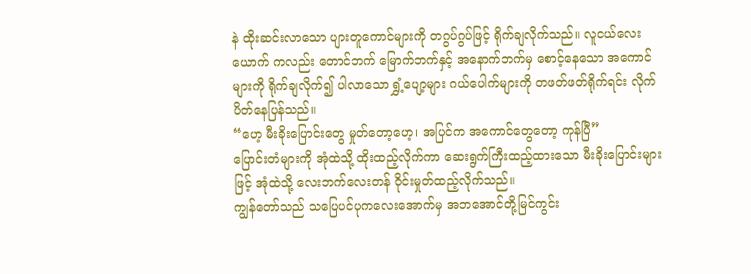နဲ ထိုးဆင်းလာသော ပျားတူကောင်များကို တဂွပ်ဂွပ်ဖြင့် ရိုက်ချလိုက်သည်။ လူငယ်လေးယောက် ကလည်း တောင်ဘက် မြောက်ဘက်နှင့် အနောက်ဘက်မှ စောင့်နေသော အကောင်များကို ရိုက်ချလိုက်၍ ပါလာသော ရွှံ့ပျော့များ ဂယ်ပေါက်များကို တဖတ်ဖတ်ရိုက်ရင်း လိုက်ပိတ်နေပြန်သည်။
“ဟေ့ မီးခိုးပြောင်းတွေ မှုတ်တော့ဟေ့၊ အပြင်က အကောင်တွေတော့ ကုန်ပြီ”
ပြောင်းတံများကို အုံထဲသို့ ထိုးထည့်လိုက်ကာ ဆေးရွက်ကြီးထည့်ထားသော မီးခိုးပြောင်းများဖြင့် အုံထဲသို့ လေးဘက်လေးတန် ဝိုင်းမှုတ်ထည့်လိုက်သည်။
ကျွန်တော်သည် သပြေပင်ပုကလေးအောက်မှ အဘအောင်တို့မြင်ကွင်း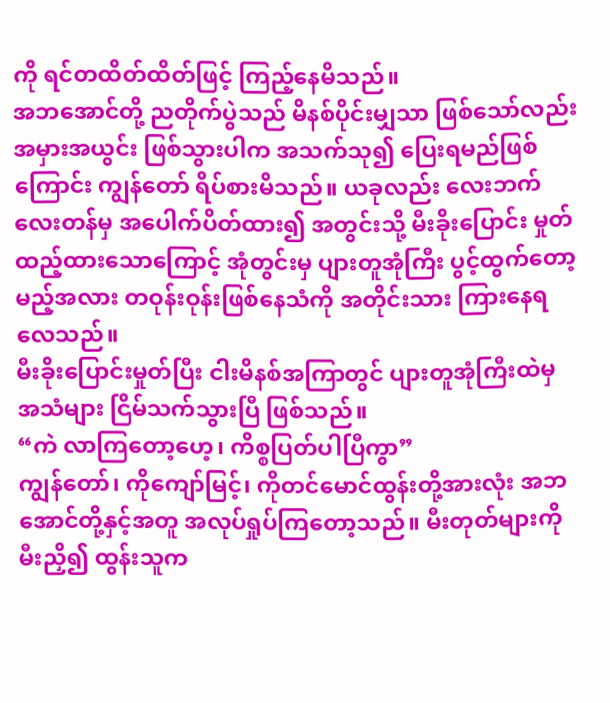ကို ရင်တထိတ်ထိတ်ဖြင့် ကြည့်နေမိသည်။
အဘအောင်တို့ ညတိုက်ပွဲသည် မိနစ်ပိုင်းမျှသာ ဖြစ်သော်လည်း အမှားအယွင်း ဖြစ်သွားပါက အသက်သု၍ ပြေးရမည်ဖြစ်ကြောင်း ကျွန်တော် ရိပ်စားမိသည်။ ယခုလည်း လေးဘက်လေးတန်မှ အပေါက်ပိတ်ထား၍ အတွင်းသို့ မီးခိုးပြောင်း မှုတ်ထည့်ထားသောကြောင့် အုံတွင်းမှ ပျားတူအုံကြီး ပွင့်ထွက်တော့မည့်အလား တဝုန်းဝုန်းဖြစ်နေသံကို အတိုင်းသား ကြားနေရလေသည်။
မီးခိုးပြောင်းမှုတ်ပြီး ငါးမိနစ်အကြာတွင် ပျားတူအုံကြီးထဲမှ အသံများ ငြိမ်သက်သွားပြီ ဖြစ်သည်။
“ကဲ လာကြတော့ဟေ့၊ ကိစ္စပြတ်ပါပြီကွာ”
ကျွန်တော်၊ ကိုကျော်မြင့်၊ ကိုတင်မောင်ထွန်းတို့အားလုံး အဘအောင်တို့နှင့်အတူ အလုပ်ရှုပ်ကြတော့သည်။ မီးတုတ်များကို မီးညှိ၍ ထွန်းသူက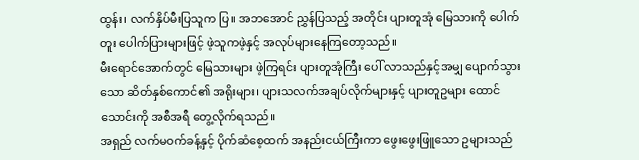ထွန်း၊ လက်နှိပ်မီးပြသူက ပြ။ အဘအောင် ညွှန်ပြသည့် အတိုင်း ပျားတူအုံ မြေသားကို ပေါက်တူး ပေါက်ပြားများဖြင့် ဖဲ့သူကဖဲ့နှင့် အလုပ်များနေကြတော့သည်။
မီးရောင်အောက်တွင် မြေသားများ ဖဲ့ကြရင်း ပျားတူအုံကြီး ပေါ် လာသည်နှင့်အမျှ ပျောက်သွားသော ဆိတ်နှစ်ကောင်၏ အရိုးများ၊ ပျားသလက်အချပ်လိုက်များနှင့် ပျားတူဥများ ထောင်သောင်းကို အစီအရီ တွေ့လိုက်ရသည်။
အရှည် လက်မဝက်ခန့်နှင့် ပိုက်ဆံစေ့ထက် အနည်းငယ်ကြီးကာ ဖွေးဖွေးဖြူသော ဥများသည်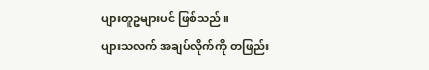ပျားတူဥများပင် ဖြစ်သည်။
ပျားသလက် အချပ်လိုက်ကို တဖြည်း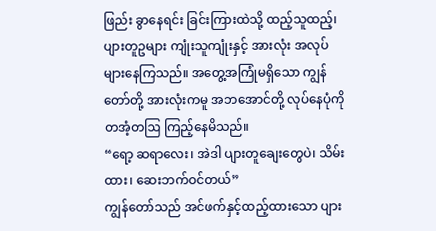ဖြည်း ခွာနေရင်း ခြင်းကြားထဲသို့ ထည့်သူထည့်၊ ပျားတူဥများ ကျုံးသူကျုံးနှင့် အားလုံး အလုပ်များနေကြသည်။ အတွေ့အကြုံမရှိသော ကျွန်တော်တို့ အားလုံးကမူ အဘအောင်တို့ လုပ်နေပုံကို တအံ့တဩ ကြည့်နေမိသည်။
“ရော့ ဆရာလေး၊ အဲဒါ ပျားတူချေးတွေပဲ၊ သိမ်းထား၊ ဆေးဘက်ဝင်တယ်”
ကျွန်တော်သည် အင်ဖက်နှင့်ထည့်ထားသော ပျား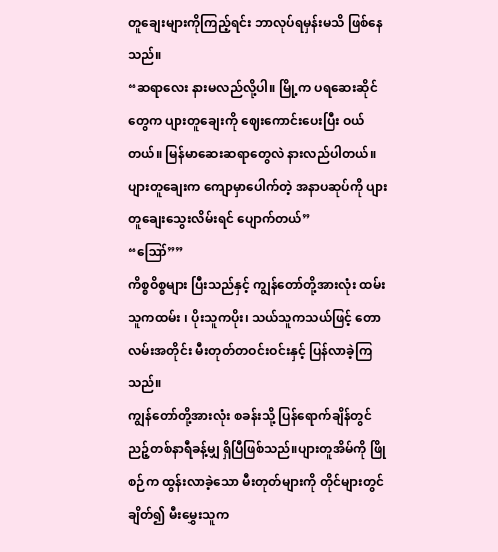တူချေးများကိုကြည့်ရင်း ဘာလုပ်ရမှန်းမသိ ဖြစ်နေသည်။
“ဆရာလေး နားမလည်လို့ပါ။ မြို့က ပရဆေးဆိုင်တွေက ပျားတူချေးကို ဈေးကောင်းပေးပြီး ဝယ်တယ်။ မြန်မာဆေးဆရာတွေလဲ နားလည်ပါတယ်။ ပျားတူချေးက ကျောမှာပေါက်တဲ့ အနာပဆုပ်ကို ပျားတူချေးသွေးလိမ်းရင် ပျောက်တယ်”
“ဪ””
ကိစ္စဝိစ္စများ ပြီးသည်နှင့် ကျွန်တော်တို့အားလုံး ထမ်းသူကထမ်း ၊ ပိုးသူကပိုး၊ သယ်သူကသယ်ဖြင့် တောလမ်းအတိုင်း မီးတုတ်တဝင်းဝင်းနှင့် ပြန်လာခဲ့ကြသည်။
ကျွန်တော်တို့အားလုံး စခန်းသို့ ပြန်ရောက်ချိန်တွင် ညဉ့်တစ်နာရီခန့်မျှ ရှိပြီဖြစ်သည်။ပျားတူအိမ်ကို ဖြိုစဉ်က ထွန်းလာခဲ့သော မီးတုတ်များကို တိုင်များတွင် ချိတ်၍ မီးမွှေးသူက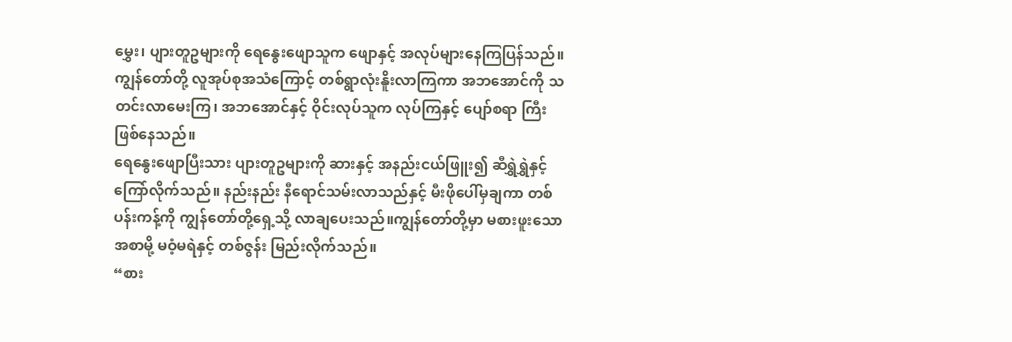မွှေး၊ ပျားတူဥများကို ရေနွေးဖျောသူက ဖျောနှင့် အလုပ်များနေကြပြန်သည်။
ကျွန်တော်တို့ လူအုပ်စုအသံကြောင့် တစ်ရွာလုံးနိူးလာကြကာ အဘအောင်ကို သတင်းလာမေးကြ၊ အဘအောင်နှင့် ဝိုင်းလုပ်သူက လုပ်ကြနှင့် ပျော်စရာ ကြီး ဖြစ်နေသည်။
ရေနွေးဖျောပြီးသား ပျားတူဥများကို ဆားနှင့် အနည်းငယ်ဖြူး၍ ဆီရွှဲရွှဲနှင့် ကြော်လိုက်သည်။ နည်းနည်း နီရောင်သမ်းလာသည်နှင့် မီးဖိုပေါ်မှချကာ တစ်ပန်းကန့်ကို ကျွန်တော်တို့ရှေ့သို့ လာချပေးသည်။ကျွန်တော်တို့မှာ မစားဖူးသော အစာမို့ မဝံ့မရဲနှင့် တစ်ဇွန်း မြည်းလိုက်သည်။
“စား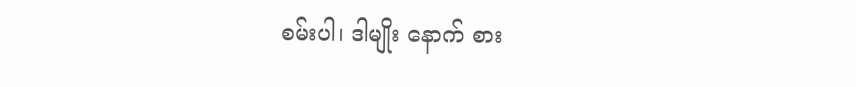စမ်းပါ၊ ဒါမျိုး နောက် စား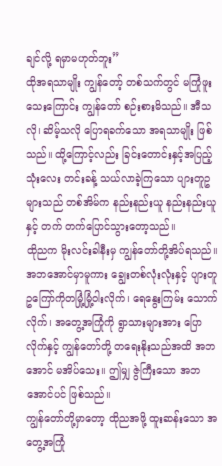ချင်လို့ ရမှာမဟုတ်ဘူး”
ထိုအရသာမျိုး ကျွန်တော့် တစ်သက်တွင် မကြုံဖူးသေးကြောင်း ကျွန်တော် စဉ်းစားမိသည်။ အီသလို၊ ဆိမ့်သလို ပြောရခက်သော အရသာမျိုး ဖြစ်သည်။ ထို့ကြောင့်လည်း ခြင်းတောင်းနှင့်အပြည့် သုံးလေး တင်းခန့် သယ်လာခဲ့ကြသော ပျားတူဥများသည် တစ်အိမ်က နည်းနည်းယူ နည်းနည်းယူနှင့် တက် တက်ပြောင်သွားတော့သည်။
ထိုညက မိုးလင်းခါနီးမှ ကျွန်တော်တို့အိပ်ရသည်။
အဘအောင်မှာမူကား ချွေးတစ်လုံးလုံးနှင့် ပျားတူဥကြော်ကိုတမြုံ့မြုံ့ဝါးလိုက်၊ ရေနွေးကြမ်း သောက်လိုက်၊ အတွေ့အကြုံကို ရွာသားများအား ပြောလိုက်နှင့် ကျွန်တော်တို့ တရေးနိုးသည်အထိ အဘအောင် မအိပ်သေး။ ဤမျှ ဇွဲကြီးသော အဘအောင်ပင် ဖြစ်သည်။
ကျွန်တော်တို့မှာတော့ ထိုညအဖို့ ထူးဆန်းသော အတွေ့အကြုံ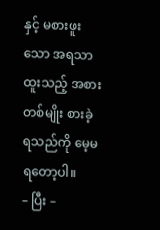နှင့် မစားဖူးသော အရသာထူးသည့် အစားတစ်မျိုး စားခဲ့ရသည်ကို မေ့မရတော့ပါ။
– ပြီး –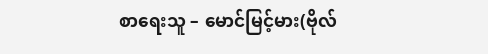စာရေးသူ – မောင်မြင့်မား(ဗိုလ်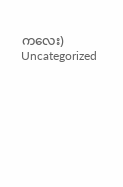ကလေး)
Uncategorized